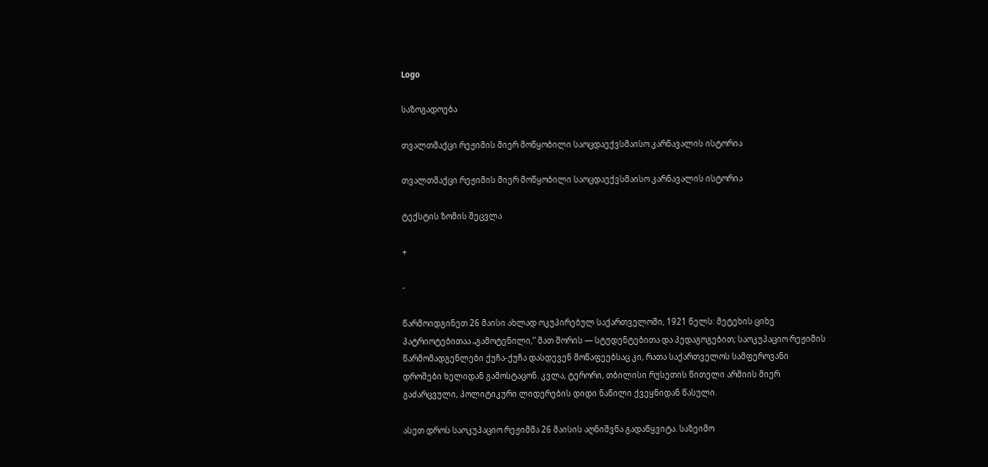Logo

საზოგადოება

თვალთმაქცი რეჟიმის მიერ მოწყობილი საოცდაექვსმაისო კარნავალის ისტორია

თვალთმაქცი რეჟიმის მიერ მოწყობილი საოცდაექვსმაისო კარნავალის ისტორია

ტექსტის ზომის შეცვლა

+

-

წარმოიდგინეთ 26 მაისი ახლად ოკუპირებულ საქართველოში, 1921 წელს: მეტეხის ციხე პატრიოტებითაა „გამოტენილი,“ მათ შორის — სტუდენტებითა და პედაგოგებით; საოკუპაციო რეჟიმის წარმომადგენლები ქუჩა-ქუჩა დასდევენ მოწაფეებსაც კი, რათა საქართველოს სამფეროვანი დროშები ხელიდან გამოსტაცონ. კვლა, ტერორი, თბილისი რუსეთის წითელი არმიის მიერ გაძარცვული, პოლიტიკური ლიდერების დიდი ნაწილი ქვეყნიდან წასული.

ასეთ დროს საოკუპაციო რეჟიმმა 26 მაისის აღნიშვნა გადაწყვიტა. საზეიმო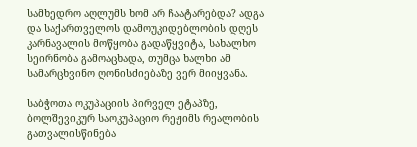სამხედრო აღლუმს ხომ არ ჩაატარებდა? ადგა და საქართველოს დამოუკიდებლობის დღეს კარნავალის მოწყობა გადაწყვიტა, სახალხო სეირნობა გამოაცხადა, თუმცა ხალხი ამ სამარცხვინო ღონისძიებაზე ვერ მიიყვანა.

საბჭოთა ოკუპაციის პირველ ეტაპზე, ბოლშევიკურ საოკუპაციო რეჟიმს რეალობის გათვალისწინება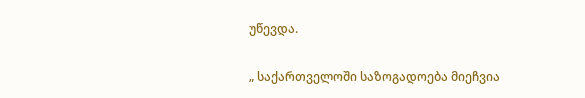უწევდა.

„ საქართველოში საზოგადოება მიეჩვია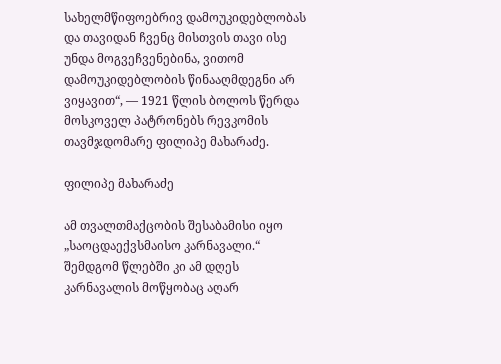სახელმწიფოებრივ დამოუკიდებლობას და თავიდან ჩვენც მისთვის თავი ისე უნდა მოგვეჩვენებინა, ვითომ დამოუკიდებლობის წინააღმდეგნი არ ვიყავით“, — 1921 წლის ბოლოს წერდა მოსკოველ პატრონებს რევკომის თავმჯდომარე ფილიპე მახარაძე.

ფილიპე მახარაძე

ამ თვალთმაქცობის შესაბამისი იყო „საოცდაექვსმაისო კარნავალი.“ შემდგომ წლებში კი ამ დღეს კარნავალის მოწყობაც აღარ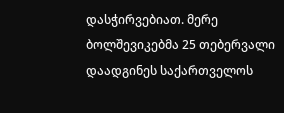დასჭირვებიათ. მერე ბოლშევიკებმა 25 თებერვალი დაადგინეს საქართველოს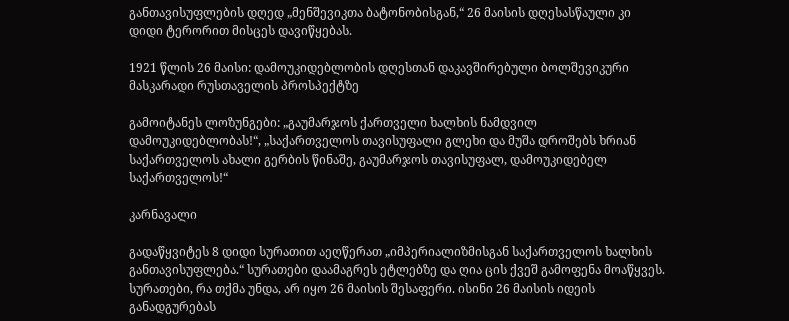განთავისუფლების დღედ „მენშევიკთა ბატონობისგან,“ 26 მაისის დღესასწაული კი დიდი ტერორით მისცეს დავიწყებას.

1921 წლის 26 მაისი: დამოუკიდებლობის დღესთან დაკავშირებული ბოლშევიკური მასკარადი რუსთაველის პროსპექტზე

გამოიტანეს ლოზუნგები: „გაუმარჯოს ქართველი ხალხის ნამდვილ დამოუკიდებლობას!“, „საქართველოს თავისუფალი გლეხი და მუშა დროშებს ხრიან საქართველოს ახალი გერბის წინაშე, გაუმარჯოს თავისუფალ, დამოუკიდებელ საქართველოს!“

კარნავალი

გადაწყვიტეს 8 დიდი სურათით აეღწერათ „იმპერიალიზმისგან საქართველოს ხალხის განთავისუფლება.“ სურათები დაამაგრეს ეტლებზე და ღია ცის ქვეშ გამოფენა მოაწყვეს. სურათები, რა თქმა უნდა, არ იყო 26 მაისის შესაფერი. ისინი 26 მაისის იდეის განადგურებას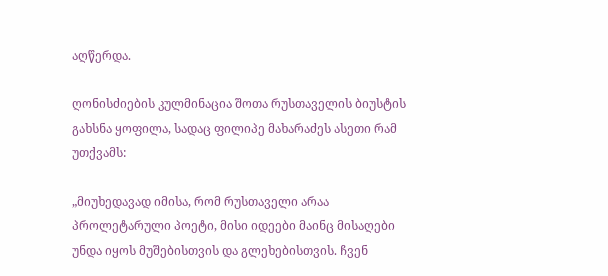აღწერდა.

ღონისძიების კულმინაცია შოთა რუსთაველის ბიუსტის გახსნა ყოფილა, სადაც ფილიპე მახარაძეს ასეთი რამ უთქვამს:

„მიუხედავად იმისა, რომ რუსთაველი არაა პროლეტარული პოეტი, მისი იდეები მაინც მისაღები უნდა იყოს მუშებისთვის და გლეხებისთვის. ჩვენ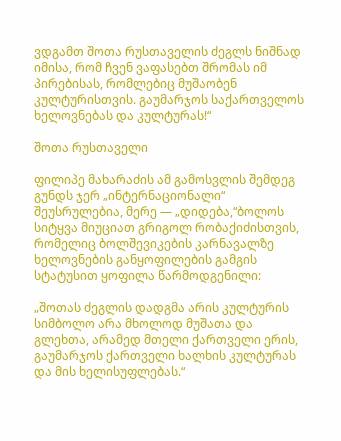ვდგამთ შოთა რუსთაველის ძეგლს ნიშნად იმისა, რომ ჩვენ ვაფასებთ შრომას იმ პირებისას, რომლებიც მუშაობენ კულტურისთვის. გაუმარჯოს საქართველოს ხელოვნებას და კულტურას!“

შოთა რუსთაველი

ფილიპე მახარაძის ამ გამოსვლის შემდეგ გუნდს ჯერ „ინტერნაციონალი“ შეუსრულებია, მერე — „დიდება,“ბოლოს სიტყვა მიუციათ გრიგოლ რობაქიძისთვის, რომელიც ბოლშევიკების კარნავალზე ხელოვნების განყოფილების გამგის სტატუსით ყოფილა წარმოდგენილი:

„შოთას ძეგლის დადგმა არის კულტურის სიმბოლო არა მხოლოდ მუშათა და გლეხთა, არამედ მთელი ქართველი ერის, გაუმარჯოს ქართველი ხალხის კულტურას და მის ხელისუფლებას.“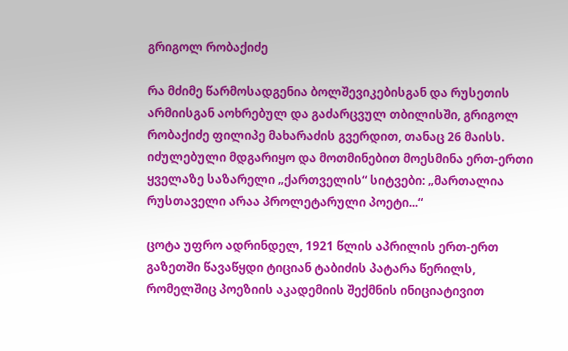გრიგოლ რობაქიძე

რა მძიმე წარმოსადგენია ბოლშევიკებისგან და რუსეთის არმიისგან აოხრებულ და გაძარცვულ თბილისში, გრიგოლ რობაქიძე ფილიპე მახარაძის გვერდით, თანაც 26 მაისს. იძულებული მდგარიყო და მოთმინებით მოესმინა ერთ-ერთი ყველაზე საზარელი „ქართველის“ სიტვები: „მართალია რუსთაველი არაა პროლეტარული პოეტი...“

ცოტა უფრო ადრინდელ, 1921 წლის აპრილის ერთ-ერთ გაზეთში წავაწყდი ტიციან ტაბიძის პატარა წერილს, რომელშიც პოეზიის აკადემიის შექმნის ინიციატივით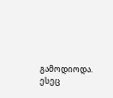გამოდიოდა. ესეც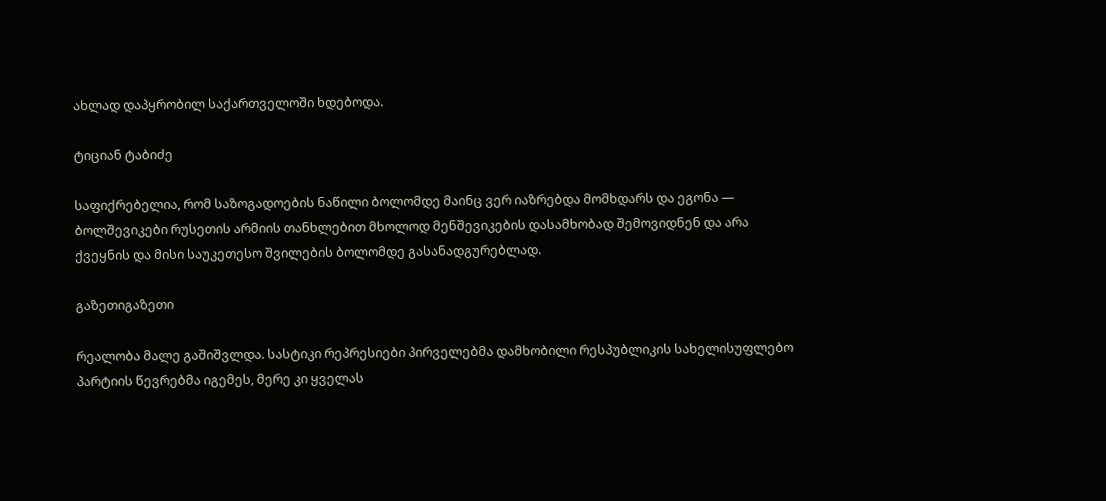ახლად დაპყრობილ საქართველოში ხდებოდა.

ტიციან ტაბიძე

საფიქრებელია, რომ საზოგადოების ნაწილი ბოლომდე მაინც ვერ იაზრებდა მომხდარს და ეგონა — ბოლშევიკები რუსეთის არმიის თანხლებით მხოლოდ მენშევიკების დასამხობად შემოვიდნენ და არა ქვეყნის და მისი საუკეთესო შვილების ბოლომდე გასანადგურებლად.

გაზეთიგაზეთი

რეალობა მალე გაშიშვლდა. სასტიკი რეპრესიები პირველებმა დამხობილი რესპუბლიკის სახელისუფლებო პარტიის წევრებმა იგემეს, მერე კი ყველას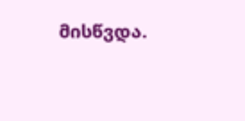მისწვდა.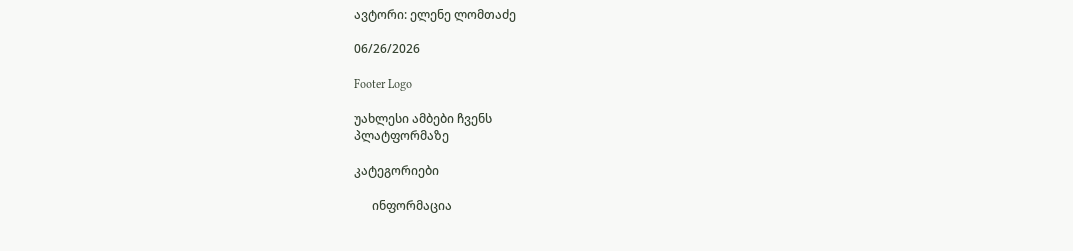ავტორი: ელენე ლომთაძე

06/26/2026

Footer Logo

უახლესი ამბები ჩვენს
პლატფორმაზე

კატეგორიები

      ინფორმაცია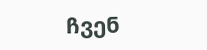ჩვენ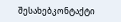შესახებკონტაქტი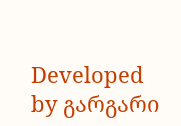Developed by გარგარი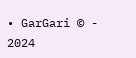• GarGari © - 2024